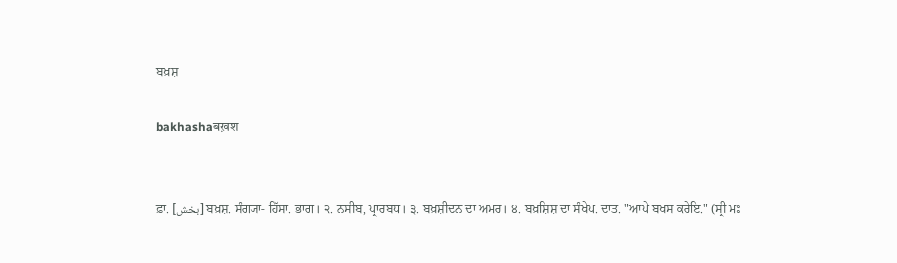ਬਖ਼ਸ਼

bakhashaबख़श


ਫ਼ਾ. [بخش] ਬਖ਼ਸ਼. ਸੰਗ੍ਯਾ- ਹਿੱਸਾ. ਭਾਗ। ੨. ਨਸੀਬ, ਪ੍ਰਾਰਬਧ। ੩. ਬਖ਼ਸ਼ੀਦਨ ਦਾ ਅਮਰ। ੪. ਬਖ਼ਸ਼ਿਸ਼ ਦਾ ਸੰਖੇਪ. ਦਾਤ. "ਆਪੇ ਬਖਸ ਕਰੇਇ." (ਸ੍ਰੀ ਮਃ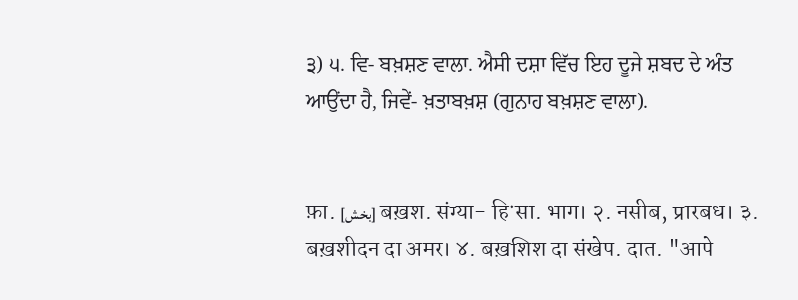੩) ੫. ਵਿ- ਬਖ਼ਸ਼ਣ ਵਾਲਾ. ਐਸੀ ਦਸ਼ਾ ਵਿੱਚ ਇਹ ਦੂਜੇ ਸ਼ਬਦ ਦੇ ਅੰਤ ਆਉਂਦਾ ਹੈ, ਜਿਵੇਂ- ਖ਼ਤਾਬਖ਼ਸ਼ (ਗੁਨਾਹ ਬਖ਼ਸ਼ਣ ਵਾਲਾ).


फ़ा. [بخش] बख़श. संग्या- हिॱसा. भाग। २. नसीब, प्रारबध। ३. बख़शीदन दा अमर। ४. बख़शिश दा संखेप. दात. "आपे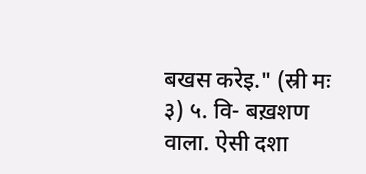बखस करेइ." (स्री मः ३) ५. वि- बख़शण वाला. ऐसी दशा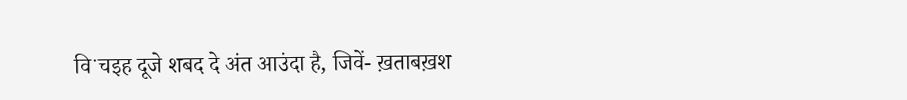विॱचइह दूजे शबद दे अंत आउंदा है, जिवें- ख़ताबख़श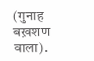(गुनाह बख़शण वाला).